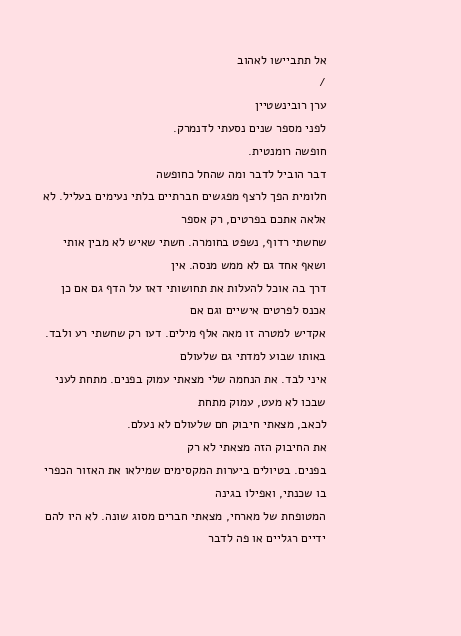אל תתביישו לאהוב
/
ערן רובינשטיין
לפני מספר שנים נסעתי לדנמרק.
חופשה רומנטית.
דבר הוביל לדבר ומה שהחל כחופשה
חלומית הפך לרצף מפגשים חברתיים בלתי נעימים בעליל. לא אלאה אתכם בפרטים, רק אספר
שחשתי רדוף, נשפט בחומרה. חשתי שאיש לא מבין אותי ושאף אחד גם לא ממש מנסה. אין
דרך בה אוכל להעלות את תחושותי דאז על הדף גם אם כן אכנס לפרטים אישיים וגם אם
אקדיש למטרה זו מאה אלף מילים. דעו רק שחשתי רע ולבד. באותו שבוע למדתי גם שלעולם
איני לבד. את הנחמה שלי מצאתי עמוק בפנים. מתחת לעני שבכו לא מעט, עמוק מתחת
לכאב, מצאתי חיבוק חם שלעולם לא נעלם.
את החיבוק הזה מצאתי לא רק
בפנים. בטיולים ביערות המקסימים שמילאו את האזור הכפרי בו שכנתי, ואפילו בגינה
המטופחת של מארחי, מצאתי חברים מסוג שונה. לא היו להם ידיים רגליים או פה לדבר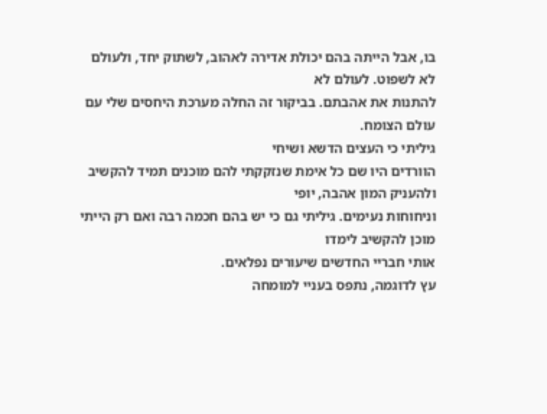בו, אבל הייתה בהם יכולת אדירה לאהוב, לשתוק יחד, ולעולם לא לשפוט. לעולם לא
להתנות את אהבתם. בביקור זה החלה מערכת היחסים שלי עם עולם הצומח.
גיליתי כי העצים הדשא ושיחי
הוורדים היו שם כל אימת שנזקקתי להם מוכנים תמיד להקשיב ולהעניק המון אהבה, יופי
וניחוחות נעימים. גיליתי גם כי יש בהם חכמה רבה ואם רק הייתי מוכן להקשיב לימדו
אותי חבריי החדשים שיעורים נפלאים.
עץ לדוגמה, נתפס בעניי למומחה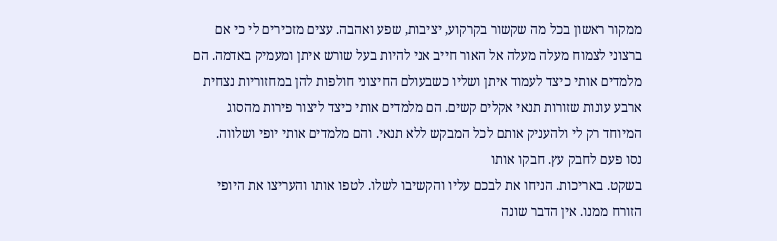ממקור ראשון בכל מה שקשור בקרקוע, יציבות, שפע ואהבה. עצים מזכירים לי כי אם
ברצוני לצמוח מעלה מעלה אל האור חייב אני להיות בעל שורש איתן ומעמיק באדמה. הם
מלמדים אותי כיצד לעמוד איתן ושליו כשבעולם החיצוני חולפות להן במחזוריות נצחית
ארבע עונות שזורות תנאי אקלים קשים. הם מלמדים אותי כיצד ליצור פירות מהסוג
המיוחד רק לי ולהעניק אותם לכל המבקש ללא תנאי. והם מלמדים אותי יופי ושלווה.
נסו פעם לחבק עץ. חבקו אותו
בשקט. באריכות. הניחו את לבכם עליו והקשיבו לשלו. לטפו אותו והעריצו את היופי
הזורח ממנו. אין הדבר שונה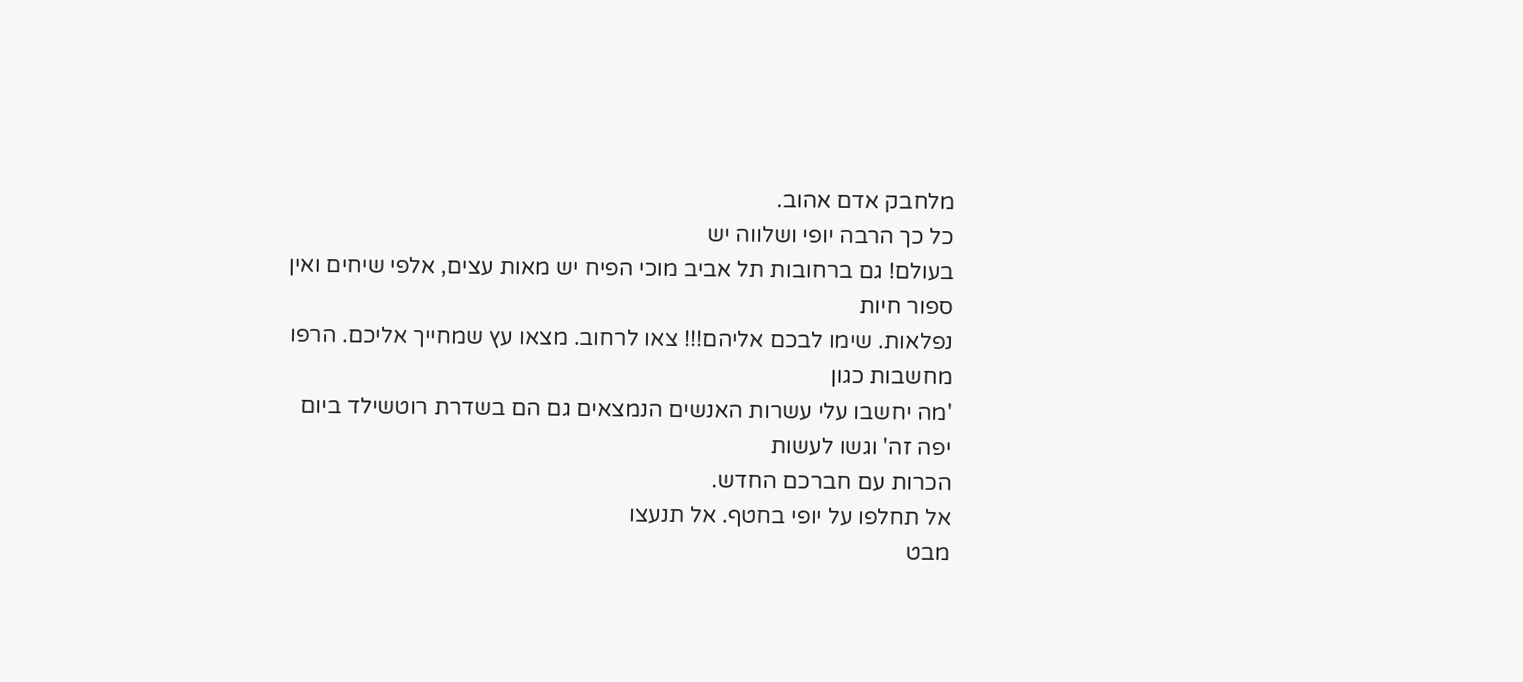מלחבק אדם אהוב.
כל כך הרבה יופי ושלווה יש
בעולם! גם ברחובות תל אביב מוכי הפיח יש מאות עצים, אלפי שיחים ואין ספור חיות
נפלאות. שימו לבכם אליהם!!! צאו לרחוב. מצאו עץ שמחייך אליכם. הרפו מחשבות כגון
'מה יחשבו עלי עשרות האנשים הנמצאים גם הם בשדרת רוטשילד ביום יפה זה' וגשו לעשות
הכרות עם חברכם החדש.
אל תחלפו על יופי בחטף. אל תנעצו
מבט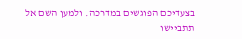בצעדיכם הפוגשים במדרכה. ולמען השם אל תתביישו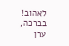לאהוב!
בברכה,
ערן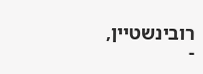רובינשטיין,
-